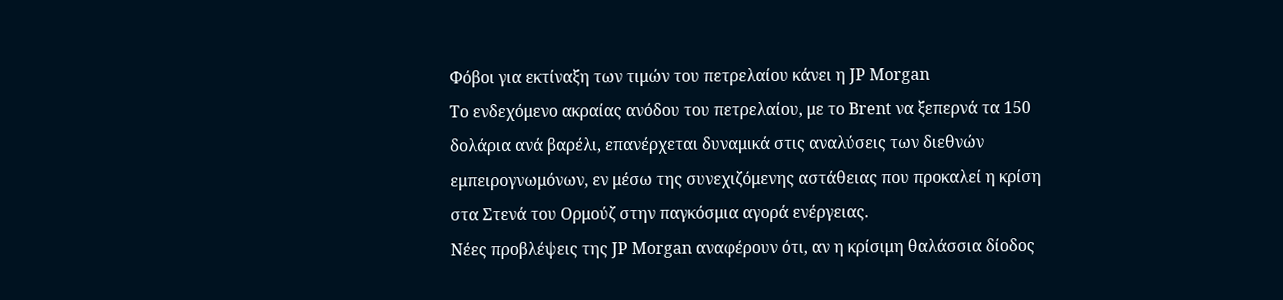Φόβοι για εκτίναξη των τιμών του πετρελαίου κάνει η JP Morgan
Το ενδεχόμενο ακραίας ανόδου του πετρελαίου, με το Brent να ξεπερνά τα 150 δολάρια ανά βαρέλι, επανέρχεται δυναμικά στις αναλύσεις των διεθνών εμπειρογνωμόνων, εν μέσω της συνεχιζόμενης αστάθειας που προκαλεί η κρίση στα Στενά του Ορμούζ στην παγκόσμια αγορά ενέργειας.
Νέες προβλέψεις της JP Morgan αναφέρουν ότι, αν η κρίσιμη θαλάσσια δίοδος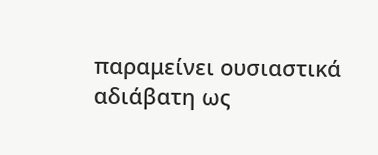παραμείνει ουσιαστικά αδιάβατη ως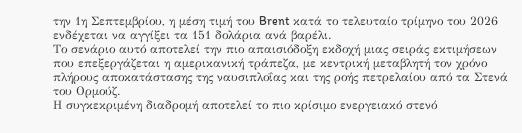την 1η Σεπτεμβρίου, η μέση τιμή του Brent κατά το τελευταίο τρίμηνο του 2026 ενδέχεται να αγγίξει τα 151 δολάρια ανά βαρέλι.
Το σενάριο αυτό αποτελεί την πιο απαισιόδοξη εκδοχή μιας σειράς εκτιμήσεων που επεξεργάζεται η αμερικανική τράπεζα, με κεντρική μεταβλητή τον χρόνο πλήρους αποκατάστασης της ναυσιπλοΐας και της ροής πετρελαίου από τα Στενά του Ορμούζ.
Η συγκεκριμένη διαδρομή αποτελεί το πιο κρίσιμο ενεργειακό στενό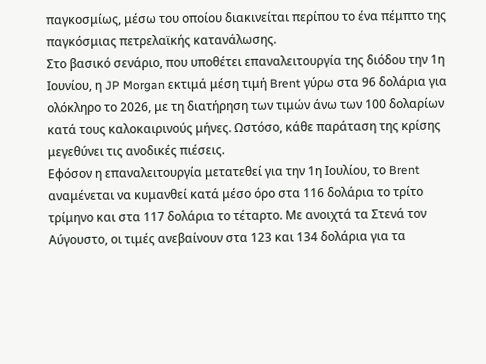παγκοσμίως, μέσω του οποίου διακινείται περίπου το ένα πέμπτο της παγκόσμιας πετρελαϊκής κατανάλωσης.
Στο βασικό σενάριο, που υποθέτει επαναλειτουργία της διόδου την 1η Ιουνίου, η JP Morgan εκτιμά μέση τιμή Brent γύρω στα 96 δολάρια για ολόκληρο το 2026, με τη διατήρηση των τιμών άνω των 100 δολαρίων κατά τους καλοκαιρινούς μήνες. Ωστόσο, κάθε παράταση της κρίσης μεγεθύνει τις ανοδικές πιέσεις.
Εφόσον η επαναλειτουργία μετατεθεί για την 1η Ιουλίου, το Brent αναμένεται να κυμανθεί κατά μέσο όρο στα 116 δολάρια το τρίτο τρίμηνο και στα 117 δολάρια το τέταρτο. Με ανοιχτά τα Στενά τον Αύγουστο, οι τιμές ανεβαίνουν στα 123 και 134 δολάρια για τα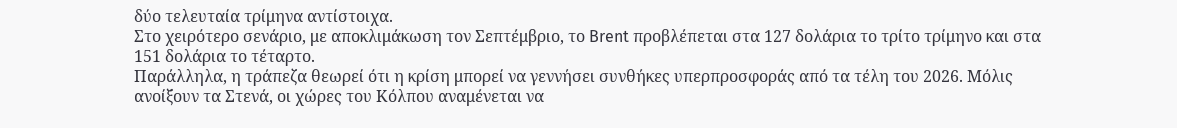δύο τελευταία τρίμηνα αντίστοιχα.
Στο χειρότερο σενάριο, με αποκλιμάκωση τον Σεπτέμβριο, το Brent προβλέπεται στα 127 δολάρια το τρίτο τρίμηνο και στα 151 δολάρια το τέταρτο.
Παράλληλα, η τράπεζα θεωρεί ότι η κρίση μπορεί να γεννήσει συνθήκες υπερπροσφοράς από τα τέλη του 2026. Μόλις ανοίξουν τα Στενά, οι χώρες του Κόλπου αναμένεται να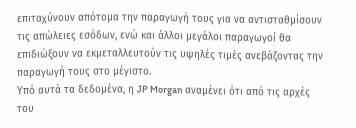επιταχύνουν απότομα την παραγωγή τους για να αντισταθμίσουν τις απώλειες εσόδων, ενώ και άλλοι μεγάλοι παραγωγοί θα επιδιώξουν να εκμεταλλευτούν τις υψηλές τιμές ανεβάζοντας την παραγωγή τους στο μέγιστο.
Υπό αυτά τα δεδομένα, η JP Morgan αναμένει ότι από τις αρχές του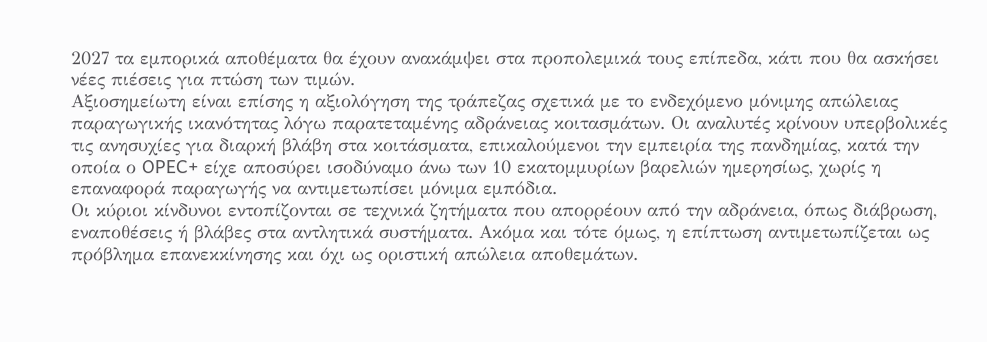2027 τα εμπορικά αποθέματα θα έχουν ανακάμψει στα προπολεμικά τους επίπεδα, κάτι που θα ασκήσει νέες πιέσεις για πτώση των τιμών.
Αξιοσημείωτη είναι επίσης η αξιολόγηση της τράπεζας σχετικά με το ενδεχόμενο μόνιμης απώλειας παραγωγικής ικανότητας λόγω παρατεταμένης αδράνειας κοιτασμάτων. Οι αναλυτές κρίνουν υπερβολικές τις ανησυχίες για διαρκή βλάβη στα κοιτάσματα, επικαλούμενοι την εμπειρία της πανδημίας, κατά την οποία ο OPEC+ είχε αποσύρει ισοδύναμο άνω των 10 εκατομμυρίων βαρελιών ημερησίως, χωρίς η επαναφορά παραγωγής να αντιμετωπίσει μόνιμα εμπόδια.
Οι κύριοι κίνδυνοι εντοπίζονται σε τεχνικά ζητήματα που απορρέουν από την αδράνεια, όπως διάβρωση, εναποθέσεις ή βλάβες στα αντλητικά συστήματα. Ακόμα και τότε όμως, η επίπτωση αντιμετωπίζεται ως πρόβλημα επανεκκίνησης και όχι ως οριστική απώλεια αποθεμάτων.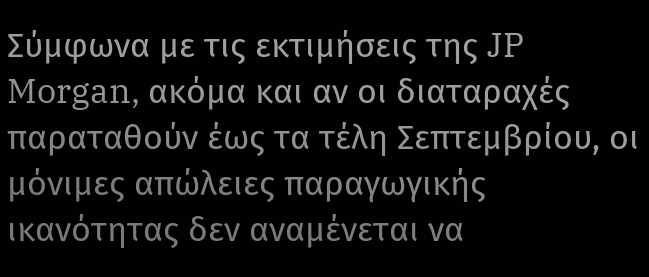Σύμφωνα με τις εκτιμήσεις της JP Morgan, ακόμα και αν οι διαταραχές παραταθούν έως τα τέλη Σεπτεμβρίου, οι μόνιμες απώλειες παραγωγικής ικανότητας δεν αναμένεται να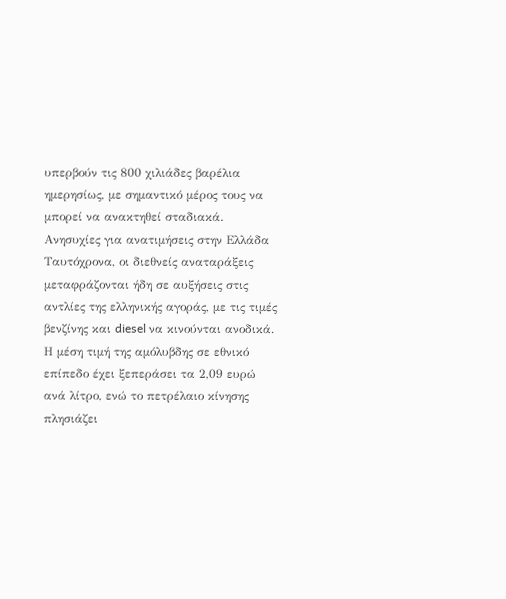υπερβούν τις 800 χιλιάδες βαρέλια ημερησίως, με σημαντικό μέρος τους να μπορεί να ανακτηθεί σταδιακά.
Ανησυχίες για ανατιμήσεις στην Ελλάδα
Ταυτόχρονα, οι διεθνείς αναταράξεις μεταφράζονται ήδη σε αυξήσεις στις αντλίες της ελληνικής αγοράς, με τις τιμές βενζίνης και diesel να κινούνται ανοδικά. Η μέση τιμή της αμόλυβδης σε εθνικό επίπεδο έχει ξεπεράσει τα 2,09 ευρώ ανά λίτρο, ενώ το πετρέλαιο κίνησης πλησιάζει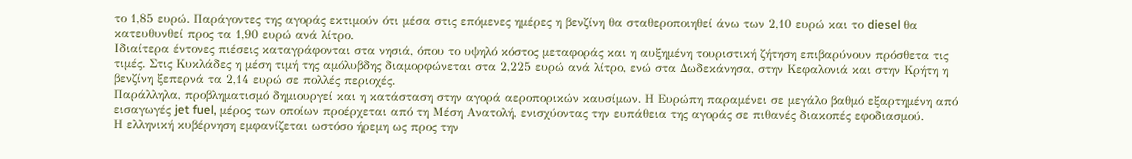το 1,85 ευρώ. Παράγοντες της αγοράς εκτιμούν ότι μέσα στις επόμενες ημέρες η βενζίνη θα σταθεροποιηθεί άνω των 2,10 ευρώ και το diesel θα κατευθυνθεί προς τα 1,90 ευρώ ανά λίτρο.
Ιδιαίτερα έντονες πιέσεις καταγράφονται στα νησιά, όπου το υψηλό κόστος μεταφοράς και η αυξημένη τουριστική ζήτηση επιβαρύνουν πρόσθετα τις τιμές. Στις Κυκλάδες η μέση τιμή της αμόλυβδης διαμορφώνεται στα 2,225 ευρώ ανά λίτρο, ενώ στα Δωδεκάνησα, στην Κεφαλονιά και στην Κρήτη η βενζίνη ξεπερνά τα 2,14 ευρώ σε πολλές περιοχές.
Παράλληλα, προβληματισμό δημιουργεί και η κατάσταση στην αγορά αεροπορικών καυσίμων. Η Ευρώπη παραμένει σε μεγάλο βαθμό εξαρτημένη από εισαγωγές jet fuel, μέρος των οποίων προέρχεται από τη Μέση Ανατολή, ενισχύοντας την ευπάθεια της αγοράς σε πιθανές διακοπές εφοδιασμού.
Η ελληνική κυβέρνηση εμφανίζεται ωστόσο ήρεμη ως προς την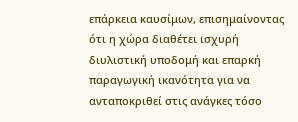επάρκεια καυσίμων, επισημαίνοντας ότι η χώρα διαθέτει ισχυρή διυλιστική υποδομή και επαρκή παραγωγική ικανότητα για να ανταποκριθεί στις ανάγκες τόσο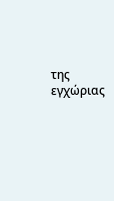της εγχώριας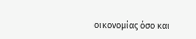οικονομίας όσο και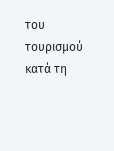του τουρισμού κατά τη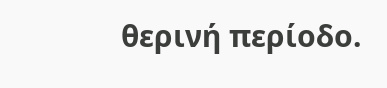θερινή περίοδο.